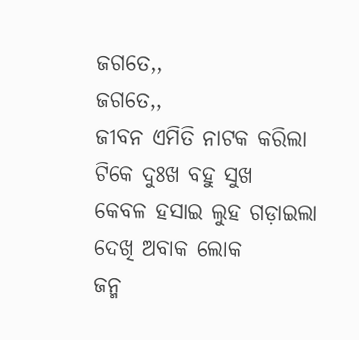ଜଗତେ,,
ଜଗତେ,,
ଜୀବନ ଏମିତି ନାଟକ କରିଲା
ଟିକେ ଦୁଃଖ ବହୁ ସୁଖ
କେବଳ ହସାଇ ଲୁହ ଗଡ଼ାଇଲା
ଦେଖି ଅବାକ ଲୋକ
ଜନ୍ମ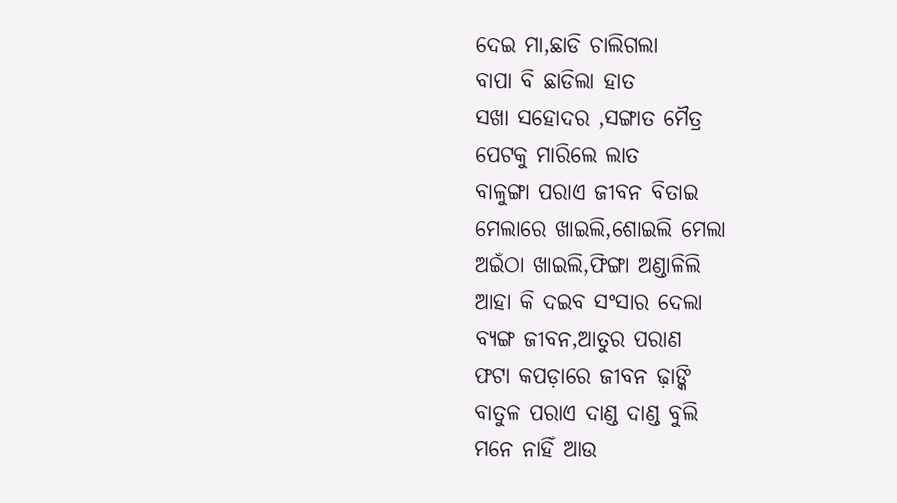ଦେଇ ମା,ଛାଡି ଚାଲିଗଲା
ବାପା ବି ଛାଡିଲା ହାତ
ସଖା ସହୋଦର ,ସଙ୍ଗାତ ମୈତ୍ର
ପେଟକୁ ମାରିଲେ ଲାତ
ବାଳୁଙ୍ଗା ପରାଏ ଜୀବନ ବିତାଇ
ମେଲାରେ ଖାଇଲି,ଶୋଇଲି ମେଲା
ଅଇଁଠା ଖାଇଲି,ଫିଙ୍ଗା ଅଣ୍ଡାଳିଲି
ଆହା କି ଦଇବ ସଂସାର ଦେଲା
ବ୍ୟଙ୍ଗ ଜୀବନ,ଆତୁର ପରାଣ
ଫଟା କପଡ଼ାରେ ଜୀବନ ଢ଼ାଙ୍କି
ବାତୁଳ ପରାଏ ଦାଣ୍ଡ ଦାଣ୍ଡ ବୁଲି
ମନେ ନାହିଁ ଆଉ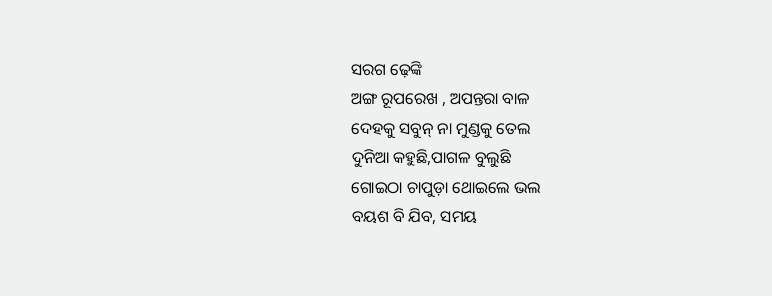ସରଗ ଢ଼େଙ୍କି
ଅଙ୍ଗ ରୂପରେଖ , ଅପନ୍ତରା ବାଳ
ଦେହକୁ ସବୁନ୍ ନା ମୁଣ୍ଡକୁ ତେଲ
ଦୁନିଆ କହୁଛି,ପାଗଳ ବୁଲୁଛି
ଗୋଇଠା ଚାପୁଡ଼ା ଥୋଇଲେ ଭଲ
ବୟଶ ବି ଯିବ, ସମୟ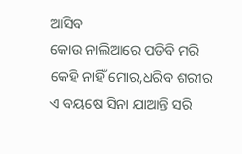ଆସିବ
କୋଉ ନାଲିଆରେ ପଡିବି ମରି
କେହି ନାହିଁ ମୋର,ଧରିବ ଶରୀର
ଏ ବୟଷେ ସିନା ଯାଆନ୍ତି ସରି